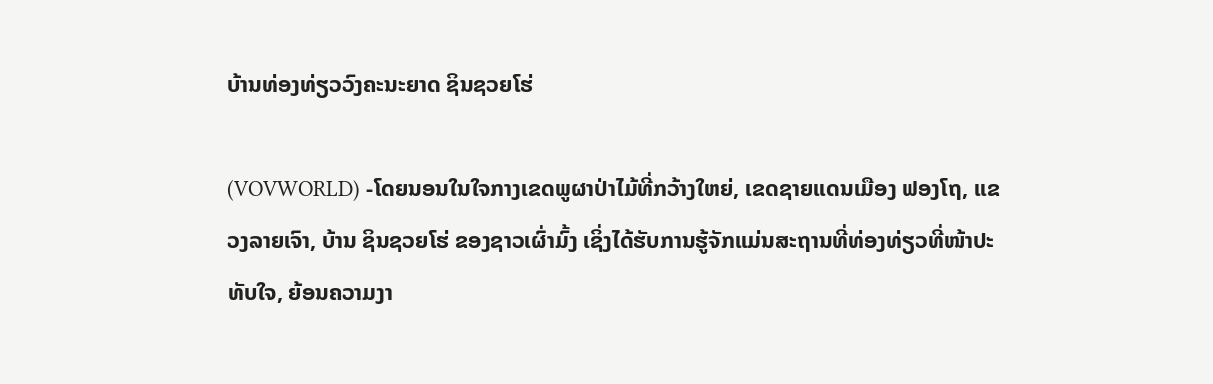ບ້ານທ່ອງທ່ຽວວົງຄະນະຍາດ ຊິນຊວຍໂຮ່

(VOVWORLD) -ໂດຍນອນໃນໃຈກາງເຂດພູຜາປ່າໄມ້ທີ່ກວ້າງໃຫຍ່, ເຂດຊາຍແດນເມືອງ ຟອງໂຖ, ແຂວງລາຍເຈົາ, ບ້ານ ຊິນຊວຍໂຮ່ ຂອງຊາວເຜົ່າມົ້ງ ເຊິ່ງໄດ້ຮັບການຮູ້ຈັກແມ່ນສະຖານທີ່ທ່ອງທ່ຽວທີ່ໜ້າປະທັບໃຈ, ຍ້ອນຄວາມງາ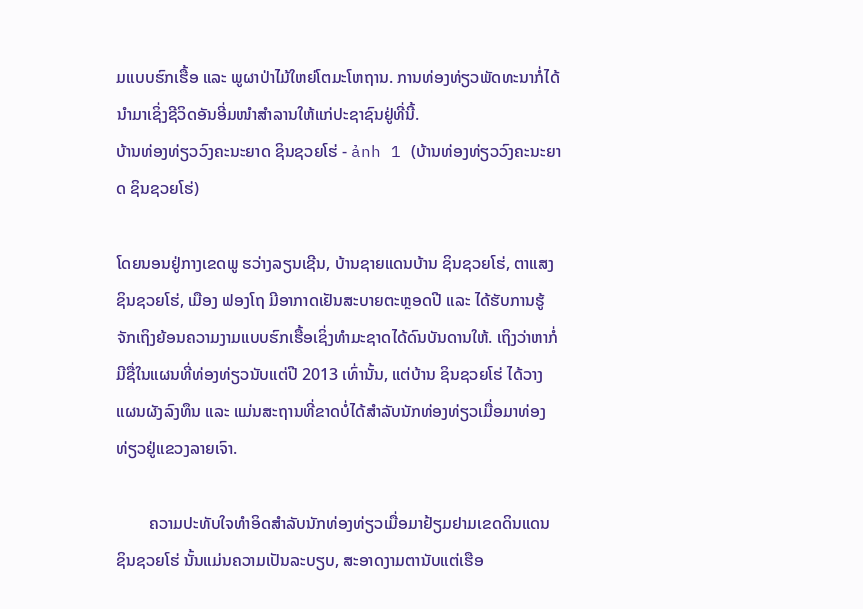ມແບບຮົກເຮື້ອ ແລະ ພູຜາປ່າໄມ້ໃຫຍ່ໂຕມະໂຫຖານ. ການທ່ອງທ່ຽວພັດທະນາກໍ່ໄດ້ນຳມາເຊິ່ງຊີວິດອັນອີ່ມໜຳສຳລານໃຫ້ແກ່ປະຊາຊົນຢູ່ທີ່ນີ້.
ບ້ານທ່ອງທ່ຽວວົງຄະນະຍາດ ຊິນຊວຍໂຮ່ - ảnh 1 (ບ້ານທ່ອງທ່ຽວວົງຄະນະຍາດ ຊິນຊວຍໂຮ່)

ໂດຍນອນຢູ່ກາງເຂດພູ ຮວ່າງລຽນເຊີນ, ບ້ານຊາຍແດນບ້ານ ຊິນຊວຍໂຮ່, ຕາແສງ ຊິນຊວຍໂຮ່, ເມືອງ ຟອງໂຖ ມີອາກາດເຢັນສະບາຍຕະຫຼອດປີ ແລະ ໄດ້ຮັບການຮູ້ຈັກເຖິງຍ້ອນຄວາມງາມແບບຮົກເຮື້ອເຊິ່ງທຳມະຊາດໄດ້ດົນບັນດານໃຫ້. ເຖິງວ່າຫາກໍ່ມີຊື່ໃນແຜນທີ່ທ່ອງທ່ຽວນັບແຕ່ປີ 2013 ເທົ່ານັ້ນ, ແຕ່ບ້ານ ຊິນຊວຍໂຮ່ ໄດ້ວາງແຜນຜັງລົງທຶນ ແລະ ແມ່ນສະຖານທີ່ຂາດບໍ່ໄດ້ສຳລັບນັກທ່ອງທ່ຽວເມື່ອມາທ່ອງທ່ຽວຢູ່ແຂວງລາຍເຈົາ.

        ຄວາມປະທັບໃຈທຳອິດສຳລັບນັກທ່ອງທ່ຽວເມື່ອມາຢ້ຽມຢາມເຂດດິນແດນ ຊິນຊວຍໂຮ່ ນັ້ນແມ່ນຄວາມເປັນລະບຽບ, ສະອາດງາມຕານັບແຕ່ເຮືອ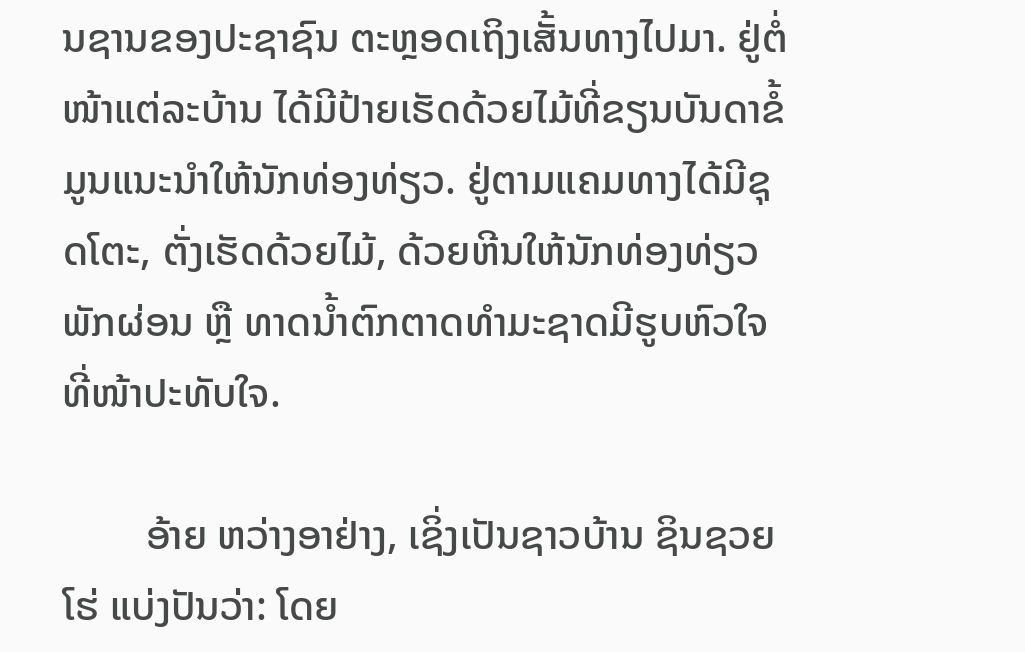ນຊານຂອງປະຊາຊົນ ຕະຫຼອດເຖິງເສັ້ນທາງໄປມາ. ຢູ່ຕໍ່ໜ້າແຕ່ລະບ້ານ ໄດ້ມີປ້າຍເຮັດດ້ວຍໄມ້ທີ່ຂຽນບັນດາຂໍ້ມູນແນະນຳໃຫ້ນັກທ່ອງທ່ຽວ. ຢູ່ຕາມແຄມທາງໄດ້ມີຊຸດໂຕະ, ຕັ່ງເຮັດດ້ວຍໄມ້, ດ້ວຍຫີນໃຫ້ນັກທ່ອງທ່ຽວພັກຜ່ອນ ຫຼື ທາດນ້ຳຕົກຕາດທຳມະຊາດມີຮູບຫົວໃຈທີ່ໜ້າປະທັບໃຈ.

        ອ້າຍ ຫວ່າງອາຢ່າງ, ເຊິ່ງເປັນຊາວບ້ານ ຊິນຊວຍໂຮ່ ແບ່ງປັນວ່າ: ໂດຍ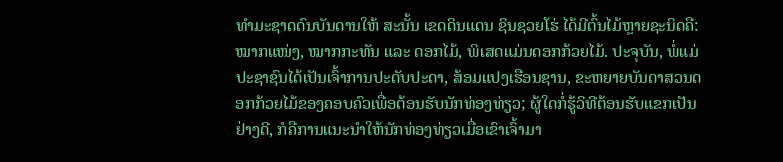ທຳມະຊາດດົນບັນດານໃຫ້ ສະນັ້ນ ເຂດດິນແດນ ຊິນຊວຍໂຮ່ ໄດ້ມີຕົ້ນໄມ້ຫຼາຍຊະນິດຄື: ໝາກແໜ່ງ, ໝາກກະທັນ ແລະ ດອກໄມ້, ພິເສດແມ່ນດອກກ້ວຍໄມ້. ປະຈຸບັນ, ພໍ່ແມ່ປະຊາຊົນໄດ້ເປັນເຈົ້າການປະດັບປະດາ, ສ້ອມແປງເຮືອນຊານ, ຂະຫຍາຍບັນດາສວນດອກກ້ວຍໄມ້ຂອງຄອບຄົວເພື່ອຕ້ອນຮັບນັກທ່ອງທ່ຽວ; ຜູ້ໃດກໍ່ຮູ້ວິທີຕ້ອນຮັບແຂກເປັນຢ່າງດີ, ກໍຄືການແນະນຳໃຫ້ນັກທ່ອງທ່ຽວເມື່ອເຂົາເຈົ້າມາ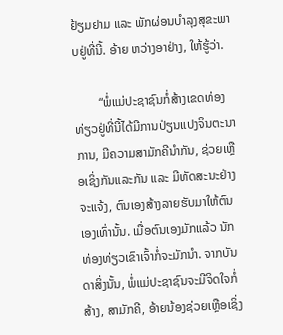ຢ້ຽມຢາມ ແລະ ພັກຜ່ອນບຳລຸງສຸຂະພາບຢູ່ທີ່ນີ້. ອ້າຍ ຫວ່າງອາຢ່າງ, ໃຫ້ຮູ້ວ່າ.

        “ພໍ່ແມ່ປະຊາຊົນກໍ່ສ້າງເຂດທ່ອງທ່ຽວຢູ່ທີ່ນີ້ໄດ້ມີການປ່ຽນແປງຈິນຕະນາການ, ມີຄວາມສາມັກຄີນຳກັນ, ຊ່ວຍເຫຼືອເຊິ່ງກັນແລະກັນ ແລະ ມີທັດສະນະຢ່າງຈະແຈ້ງ, ຕົນເອງສ້າງລາຍຮັບມາໃຫ້ຕົນເອງເທົ່ານັ້ນ. ເມື່ອຕົນເອງມັກແລ້ວ ນັກທ່ອງທ່ຽວເຂົາເຈົ້າກໍ່ຈະມັກນຳ. ຈາກບັນດາສິ່ງນັ້ນ, ພໍ່ແມ່ປະຊາຊົນຈະມີຈິດໃຈກໍ່ສ້າງ, ສາມັກຄີ, ອ້າຍນ້ອງຊ່ວຍເຫຼືອເຊິ່ງ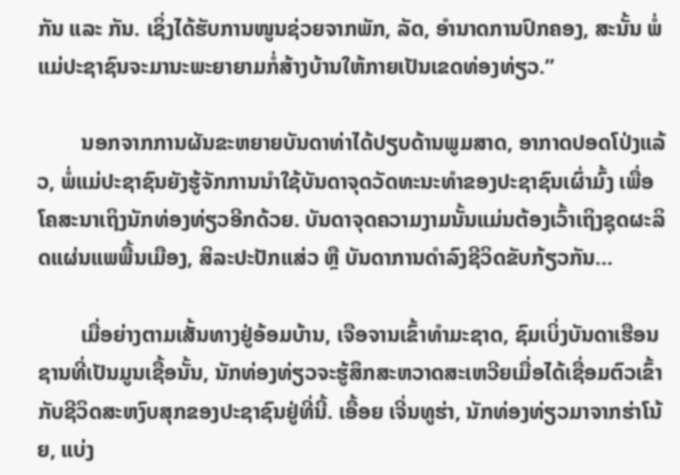ກັນ ແລະ ກັນ. ເຊິ່ງໄດ້ຮັບການໜູນຊ່ວຍຈາກພັກ, ລັດ, ອຳນາດການປົກຄອງ, ສະນັ້ນ ພໍ່ແມ່ປະຊາຊົນຈະມານະພະຍາຍາມກໍ່ສ້າງບ້ານໃຫ້ກາຍເປັນເຂດທ່ອງທ່ຽວ.”

        ນອກຈາກການຜັນຂະຫຍາຍບັນດາທ່າໄດ້ປຽບດ້ານພູມສາດ, ອາກາດປອດໂປ່ງແລ້ວ, ພໍ່ແມ່ປະຊາຊົນຍັງຮູ້ຈັກການນຳໃຊ້ບັນດາຈຸດວັດທະນະທຳຂອງປະຊາຊົນເຜົ່າມົ້ງ ເພື່ອໂຄສະນາເຖິງນັກທ່ອງທ່ຽວອີກດ້ວຍ. ບັນດາຈຸດຄວາມງາມນັ້ນແມ່ນຕ້ອງເວົ້າເຖິງຊຸດຜະລິດແຜ່ນແພພື້ນເມືອງ, ສິລະປະປັກແສ່ວ ຫຼື ບັນດາການດຳລົງຊີວິດຂັບກ້ຽວກັນ…

        ເມື່ອຍ່າງຕາມເສັ້ນທາງຢູ່ອ້ອມບ້ານ, ເຈືອຈານເຂົ້າທຳມະຊາດ, ຊົມເບິ່ງບັນດາເຮືອນຊານທີ່ເປັນມູນເຊື້ອນັ້ນ, ນັກທ່ອງທ່ຽວຈະຮູ້ສຶກສະຫວາດສະເຫວີຍເມື່ອໄດ້ເຊື່ອມຕົວເຂົ້າກັບຊີວິດສະຫງົບສຸກຂອງປະຊາຊົນຢູ່ທີ່ນີ້. ເອື້ອຍ ເຈີ່ນທູຮ່າ, ນັກທ່ອງທ່ຽວມາຈາກຮ່າໂນ້ຍ, ແບ່ງ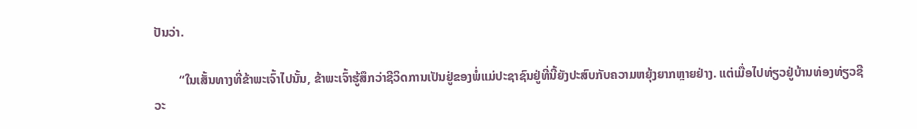ປັນວ່າ.

        “ໃນເສັ້ນທາງທີ່ຂ້າພະເຈົ້າໄປນັ້ນ, ຂ້າພະເຈົ້າຮູ້ສຶກວ່າຊີວິດການເປັນຢູ່ຂອງພໍ່ແມ່ປະຊາຊົນຢູ່ທີ່ນີ້ຍັງປະສົບກັບຄວາມຫຍຸ້ງຍາກຫຼາຍຢ່າງ. ແຕ່ເມື່ອໄປທ່ຽວຢູ່ບ້ານທ່ອງທ່ຽວຊີວະ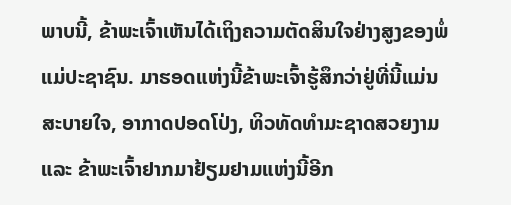ພາບນີ້, ຂ້າພະເຈົ້າເຫັນໄດ້ເຖິງຄວາມຕັດສິນໃຈຢ່າງສູງຂອງພໍ່ແມ່ປະຊາຊົນ. ມາຮອດແຫ່ງນີ້ຂ້າພະເຈົ້າຮູ້ສຶກວ່າຢູ່ທີ່ນີ້ແມ່ນສະບາຍໃຈ, ອາກາດປອດໂປ່ງ, ທິວທັດທຳມະຊາດສວຍງາມ ແລະ ຂ້າພະເຈົ້າຢາກມາຢ້ຽມຢາມແຫ່ງນີ້ອີກ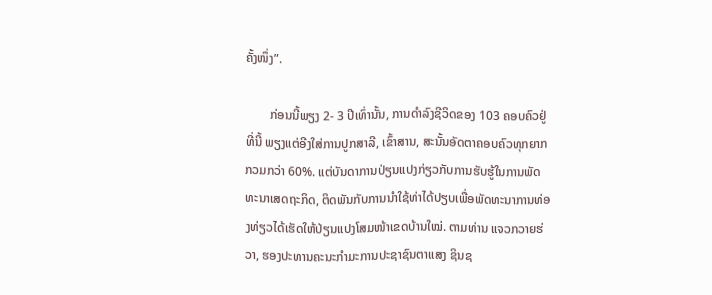ຄັ້ງໜຶ່ງ”.

        ກ່ອນນີ້ພຽງ 2- 3 ປີເທົ່ານັ້ນ, ການດຳລົງຊີວິດຂອງ 103 ຄອບຄົວຢູ່ທີ່ນີ້ ພຽງແຕ່ອີງໃສ່ການປູກສາລີ, ເຂົ້າສານ, ສະນັ້ນອັດຕາຄອບຄົວທຸກຍາກກວມກວ່າ 60%. ແຕ່ບັນດາການປ່ຽນແປງກ່ຽວກັບການຮັບຮູ້ໃນການພັດທະນາເສດຖະກິດ, ຕິດພັນກັບການນຳໃຊ້ທ່າໄດ້ປຽບເພື່ອພັດທະນາການທ່ອງທ່ຽວໄດ້ເຮັດໃຫ້ປ່ຽນແປງໂສມໜ້າເຂດບ້ານໃໝ່. ຕາມທ່ານ ແຈວກວາຍຮ່ວາ, ຮອງປະທານຄະນະກຳມະການປະຊາຊົນຕາແສງ ຊິນຊ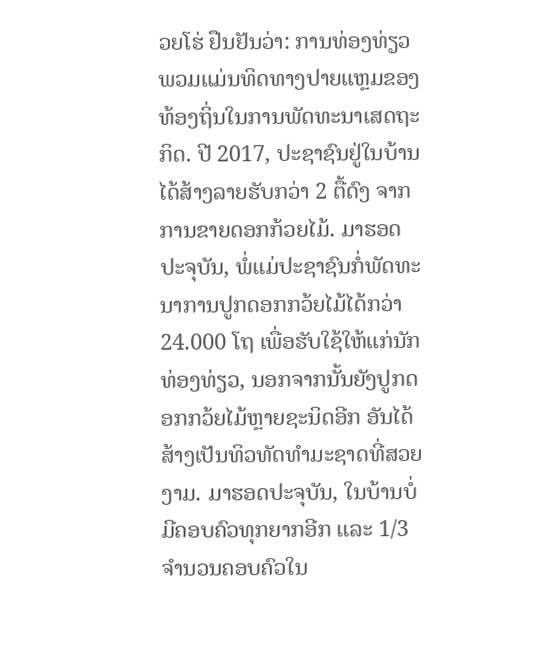ວຍໂຮ່ ຢືນຢັນວ່າ: ການທ່ອງທ່ຽວ ພວມແມ່ນທິດທາງປາຍແຫຼມຂອງທ້ອງຖິ່ນໃນການພັດທະນາເສດຖະກິດ. ປີ 2017, ປະຊາຊົນຢູ່ໃນບ້ານໄດ້ສ້າງລາຍຮັບກວ່າ 2 ຕື້ດົງ ຈາກການຂາຍດອກກ້ວຍໄມ້. ມາຮອດປະຈຸບັນ, ພໍ່ແມ່ປະຊາຊົນກໍ່ພັດທະນາການປູກດອກກວ້ຍໄມ້ໄດ້ກວ່າ 24.000 ໂຖ ເພື່ອຮັບໃຊ້ໃຫ້ແກ່ນັກທ່ອງທ່ຽວ, ນອກຈາກນັ້ນຍັງປູກດອກກວ້ຍໄມ້ຫຼາຍຊະນິດອີກ ອັນໄດ້ສ້າງເປັນທິວທັດທຳມະຊາດທີ່ສວຍງາມ. ມາຮອດປະຈຸບັນ, ໃນບ້ານບໍ່ມີຄອບຄົວທຸກຍາກອີກ ແລະ 1/3 ຈຳນວນຄອບຄົວໃນ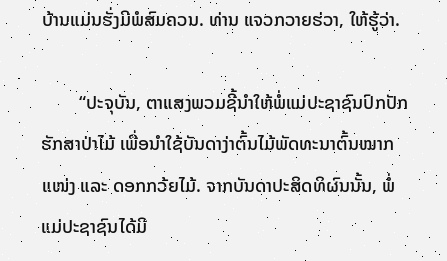ບ້ານແມ່ນຮັ່ງມີພໍສົມຄວນ. ທ່ານ ແຈວກວາຍຮ່ວາ, ໃຫ້ຮູ້ວ່າ.

        “ປະຈຸບັນ, ຕາແສງພວມຊີ້ນຳໃຫ້ພໍ່ແມ່ປະຊາຊົນປົກປັກຮັກສາປ່າໄມ້ ເພື່ອນຳໃຊ້ບັນດາງ່າຕົ້ນໄມ້ພັດທະນາຕົ້ນໝາກແໜ່ງ ແລະ ດອກກວ້ຍໄມ້. ຈາກບັນດາປະສິດທິຜົນນັ້ນ, ພໍ່ແມ່ປະຊາຊົນໄດ້ມີ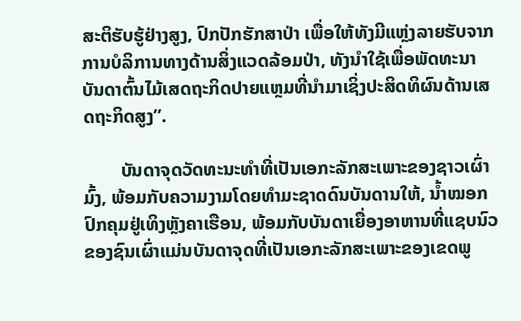ສະຕິຮັບຮູ້ຢ່າງສູງ, ປົກປັກຮັກສາປ່າ ເພື່ອໃຫ້ທັງມີແຫຼ່ງລາຍຮັບຈາກການບໍລິການທາງດ້ານສິ່ງແວດລ້ອມປ່າ, ທັງນຳໃຊ້ເພື່ອພັດທະນາບັນດາຕົ້ນໄມ້ເສດຖະກິດປາຍແຫຼມທີ່ນຳມາເຊິ່ງປະສິດທິຜົນດ້ານເສດຖະກິດສູງ”.

        ບັນດາຈຸດວັດທະນະທຳທີ່ເປັນເອກະລັກສະເພາະຂອງຊາວເຜົ່າມົ້ງ, ພ້ອມກັບຄວາມງາມໂດຍທຳມະຊາດດົນບັນດານໃຫ້, ນ້ຳໝອກປົກຄຸມຢູ່ເທິງຫຼັງຄາເຮືອນ, ພ້ອມກັບບັນດາເຍື່ອງອາຫານທີ່ແຊບນົວຂອງຊົນເຜົ່າແມ່ນບັນດາຈຸດທີ່ເປັນເອກະລັກສະເພາະຂອງເຂດພູ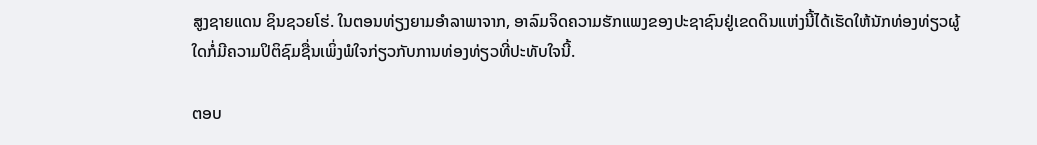ສູງຊາຍແດນ ຊິນຊວຍໂຮ່. ໃນຕອນທ່ຽງຍາມອຳລາພາຈາກ, ອາລົມຈິດຄວາມຮັກແພງຂອງປະຊາຊົນຢູ່ເຂດດິນແຫ່ງນີ້ໄດ້ເຮັດໃຫ້ນັກທ່ອງທ່ຽວຜູ້ໃດກໍ່ມີຄວາມປິຕິຊົມຊື່ນເພິ່ງພໍໃຈກ່ຽວກັບການທ່ອງທ່ຽວທີ່ປະທັບໃຈນີ້.

ຕອບ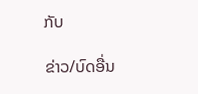ກັບ

ຂ່າວ/ບົດອື່ນ